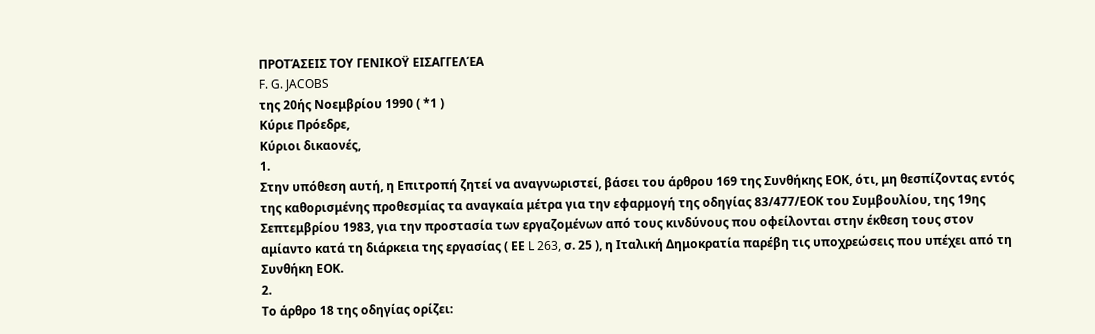ΠΡΟΤΆΣΕΙΣ ΤΟΥ ΓΕΝΙΚΟΫ ΕΙΣΑΓΓΕΛΈΑ
F. G. JACOBS
της 20ής Νοεμβρίου 1990 ( *1 )
Κύριε Πρόεδρε,
Κύριοι δικαονές,
1.
Στην υπόθεση αυτή, η Επιτροπή ζητεί να αναγνωριστεί, βάσει του άρθρου 169 της Συνθήκης ΕΟΚ, ότι, μη θεσπίζοντας εντός της καθορισμένης προθεσμίας τα αναγκαία μέτρα για την εφαρμογή της οδηγίας 83/477/ΕΟΚ του Συμβουλίου, της 19ης Σεπτεμβρίου 1983, για την προστασία των εργαζομένων από τους κινδύνους που οφείλονται στην έκθεση τους στον αμίαντο κατά τη διάρκεια της εργασίας ( ΕΕ L 263, σ. 25 ), η Ιταλική Δημοκρατία παρέβη τις υποχρεώσεις που υπέχει από τη Συνθήκη ΕΟΚ.
2.
Το άρθρο 18 της οδηγίας ορίζει: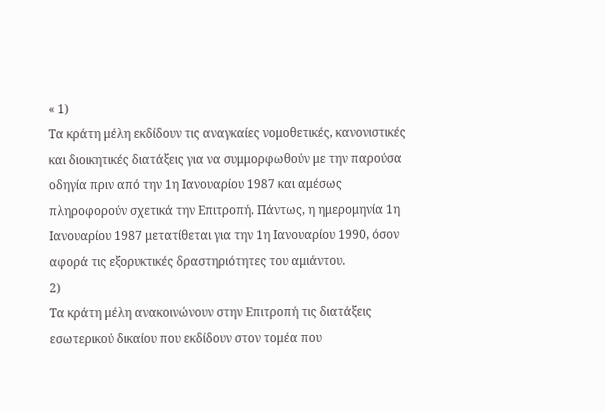« 1)
Τα κράτη μέλη εκδίδουν τις αναγκαίες νομοθετικές, κανονιστικές και διοικητικές διατάξεις για να συμμορφωθούν με την παρούσα οδηγία πριν από την 1η Ιανουαρίου 1987 και αμέσως πληροφορούν σχετικά την Επιτροπή. Πάντως, η ημερομηνία 1η Ιανουαρίου 1987 μετατίθεται για την 1η Ιανουαρίου 1990, όσον αφορά τις εξορυκτικές δραστηριότητες του αμιάντου.
2)
Τα κράτη μέλη ανακοινώνουν στην Επιτροπή τις διατάξεις εσωτερικού δικαίου που εκδίδουν στον τομέα που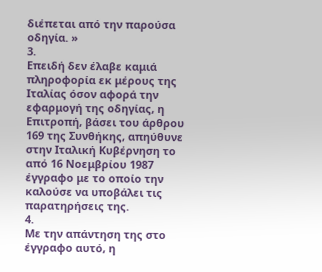διέπεται από την παρούσα οδηγία. »
3.
Επειδή δεν έλαβε καμιά πληροφορία εκ μέρους της Ιταλίας όσον αφορά την εφαρμογή της οδηγίας, η Επιτροπή, βάσει του άρθρου 169 της Συνθήκης, απηύθυνε στην Ιταλική Κυβέρνηση το από 16 Νοεμβρίου 1987 έγγραφο με το οποίο την καλούσε να υποβάλει τις παρατηρήσεις της.
4.
Με την απάντηση της στο έγγραφο αυτό, η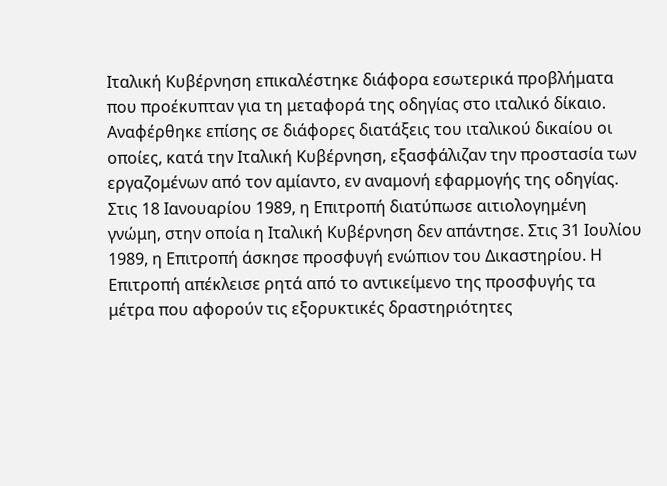Ιταλική Κυβέρνηση επικαλέστηκε διάφορα εσωτερικά προβλήματα που προέκυπταν για τη μεταφορά της οδηγίας στο ιταλικό δίκαιο. Αναφέρθηκε επίσης σε διάφορες διατάξεις του ιταλικού δικαίου οι οποίες, κατά την Ιταλική Κυβέρνηση, εξασφάλιζαν την προστασία των εργαζομένων από τον αμίαντο, εν αναμονή εφαρμογής της οδηγίας. Στις 18 Ιανουαρίου 1989, η Επιτροπή διατύπωσε αιτιολογημένη γνώμη, στην οποία η Ιταλική Κυβέρνηση δεν απάντησε. Στις 31 Ιουλίου 1989, η Επιτροπή άσκησε προσφυγή ενώπιον του Δικαστηρίου. Η Επιτροπή απέκλεισε ρητά από το αντικείμενο της προσφυγής τα μέτρα που αφορούν τις εξορυκτικές δραστηριότητες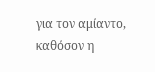για τον αμίαντο, καθόσον η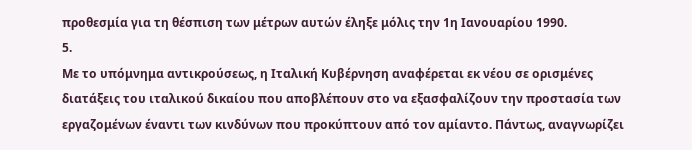προθεσμία για τη θέσπιση των μέτρων αυτών έληξε μόλις την 1η Ιανουαρίου 1990.
5.
Με το υπόμνημα αντικρούσεως, η Ιταλική Κυβέρνηση αναφέρεται εκ νέου σε ορισμένες διατάξεις του ιταλικού δικαίου που αποβλέπουν στο να εξασφαλίζουν την προστασία των εργαζομένων έναντι των κινδύνων που προκύπτουν από τον αμίαντο. Πάντως, αναγνωρίζει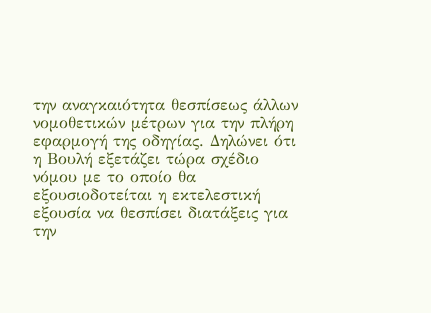την αναγκαιότητα θεσπίσεως άλλων νομοθετικών μέτρων για την πλήρη εφαρμογή της οδηγίας. Δηλώνει ότι η Βουλή εξετάζει τώρα σχέδιο νόμου με το οποίο θα εξουσιοδοτείται η εκτελεστική εξουσία να θεσπίσει διατάξεις για την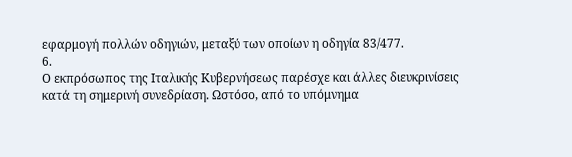εφαρμογή πολλών οδηγιών, μεταξύ των οποίων η οδηγία 83/477.
6.
Ο εκπρόσωπος της Ιταλικής Κυβερνήσεως παρέσχε και άλλες διευκρινίσεις κατά τη σημερινή συνεδρίαση. Ωστόσο, από το υπόμνημα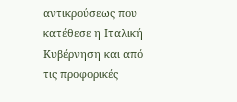αντικρούσεως που κατέθεσε η Ιταλική Κυβέρνηση και από τις προφορικές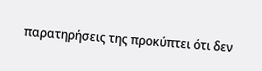παρατηρήσεις της προκύπτει ότι δεν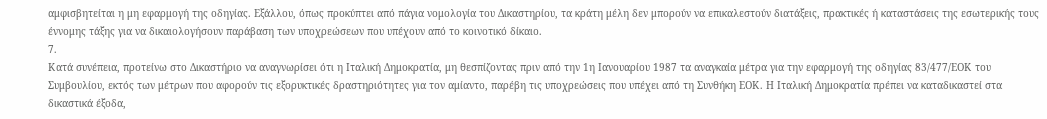αμφισβητείται η μη εφαρμογή της οδηγίας. Εξάλλου, όπως προκύπτει από πάγια νομολογία του Δικαστηρίου, τα κράτη μέλη δεν μπορούν να επικαλεστούν διατάξεις, πρακτικές ή καταστάσεις της εσωτερικής τους έννομης τάξης για να δικαιολογήσουν παράβαση των υποχρεώσεων που υπέχουν από το κοινοτικό δίκαιο.
7.
Κατά συνέπεια, προτείνω στο Δικαστήριο να αναγνωρίσει ότι η Ιταλική Δημοκρατία, μη θεσπίζοντας πριν από την 1η Ιανουαρίου 1987 τα αναγκαία μέτρα για την εφαρμογή της οδηγίας 83/477/ΕΟΚ του Συμβουλίου, εκτός των μέτρων που αφορούν τις εξορυκτικές δραστηριότητες για τον αμίαντο, παρέβη τις υποχρεώσεις που υπέχει από τη Συνθήκη ΕΟΚ. Η Ιταλική Δημοκρατία πρέπει να καταδικαστεί στα δικαστικά έξοδα,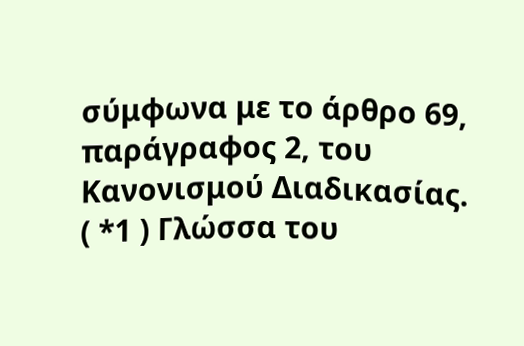σύμφωνα με το άρθρο 69, παράγραφος 2, του Κανονισμού Διαδικασίας.
( *1 ) Γλώσσα του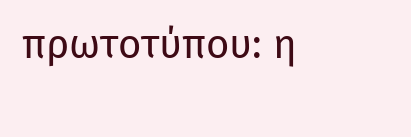πρωτοτύπου: η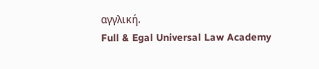αγγλική.
Full & Egal Universal Law Academy